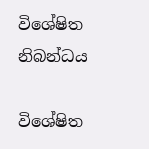විශේෂිත නිබන්ධය

විශේෂිත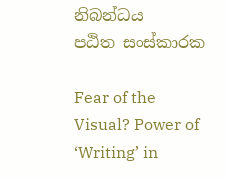නිබන්ධය
පඨිත සංස්කාරක

Fear of the Visual? Power of ‘Writing’ in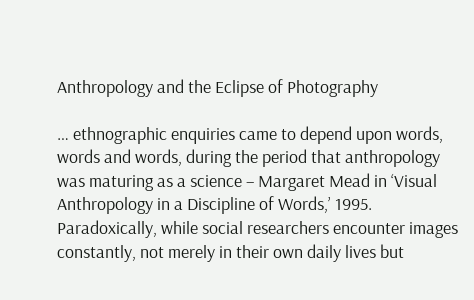Anthropology and the Eclipse of Photography

… ethnographic enquiries came to depend upon words, words and words, during the period that anthropology was maturing as a science – Margaret Mead in ‘Visual Anthropology in a Discipline of Words,’ 1995. Paradoxically, while social researchers encounter images constantly, not merely in their own daily lives but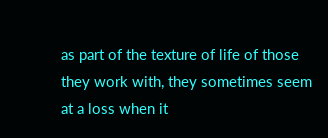as part of the texture of life of those they work with, they sometimes seem at a loss when it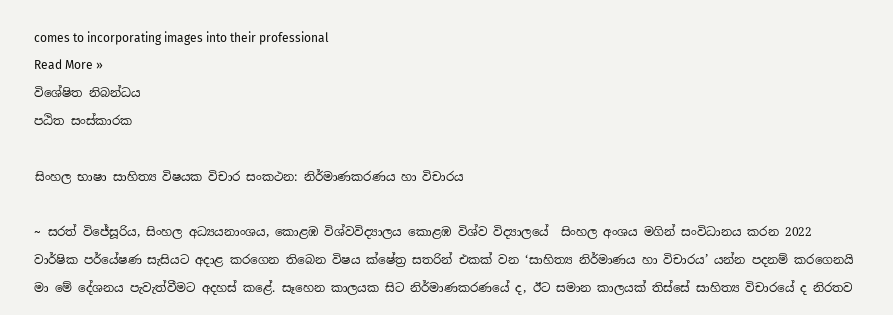comes to incorporating images into their professional
Read More »
විශේෂිත නිබන්ධය
පඨිත සංස්කාරක

සිංහල භාෂා සාහිත්‍ය විෂයක විචාර සංකථන: නිර්මාණකරණය හා විචාරය

~ සරත් විජේසූරිය, සිංහල අධ්‍යයනාංශය, කොළඹ විශ්වවිද්‍යාලය කොළඹ විශ්ව විද්‍යාල‍යේ  සිංහල අංශය මගින් සංවිධානය කරන 2022  වාර්ෂික පර්යේෂණ සැසියට අදාළ කරගෙන තිබෙන විෂය ක්ෂේත්‍ර සතරින් එකක් වන ‘සාහිත්‍ය නිර්මාණය හා විචාරය’ යන්න පදනම් කරගෙනයි මා මේ දේශනය පැවැත්වීමට අදහස් කළේ. සෑහෙන කාලයක සිට නිර්මාණකරණයේ ද, ඊට සමාන කාලයක් තිස්සේ සාහිත්‍ය විචාරයේ ද නිරතව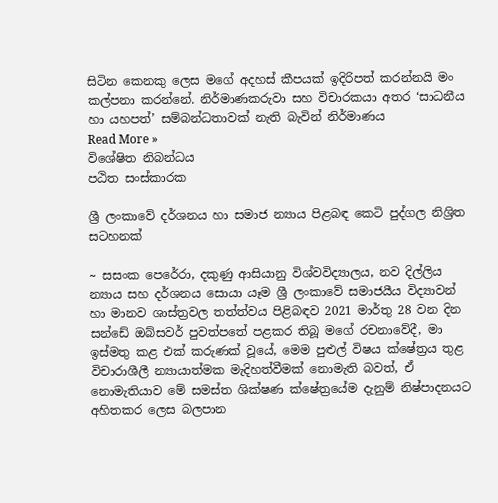සිටින කෙනකු ලෙස මගේ අදහස් කීපයක් ඉදිරිපත් කරන්නයි මං කල්පනා කරන්නේ. නිර්මාණකරුවා සහ විචාරකයා අතර ‘සාධනීය හා යහපත්’ සම්බන්ධතාවක් නැති බැවින් නිර්මාණය
Read More »
විශේෂිත නිබන්ධය
පඨිත සංස්කාරක

ශ්‍රී ලංකාවේ දර්ශනය හා සමාජ න්‍යාය පිළබඳ කෙටි පුද්ගල නිශ්‍රිත සටහනක්

~ සසංක පෙරේරා, දකුණු ආසියානු විශ්වවිද්‍යාලය, නව දිල්ලිය න්‍යාය සහ දර්ශනය සොයා යෑම ශ්‍රී ලංකාවේ සමාජයීය විද්‍යාවන් හා මානව ශාස්ත්‍රවල තත්ත්වය පිළිබඳව 2021 මාර්තු 28 වන දින සන්ඩේ ඔබ්සවර් පුවත්පතේ පළකර තිබූ මගේ රචනාවේදී, මා ඉස්මතු කළ එක් කරුණක් වූයේ, මෙම පුළුල් විෂය ක්ෂේත්‍රය තුළ විචාරාශීලී න්‍යායාත්මක මැදිහත්වීමක් නොමැති බවත්, ඒ නොමැතියාව මේ සමස්ත ශික්ෂණ ක්ෂේත්‍රයේම දැනුම් නිෂ්පාදනයට අහිතකර ලෙස බලපාන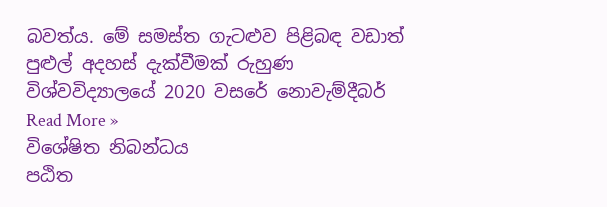බවත්ය. මේ සමස්ත ගැටළුව පිළිබඳ වඩාත් පුළුල් අදහස් දැක්වීමක් රුහුණ විශ්වවිද්‍යාලයේ 2020 වසරේ නොවැම්දීබර්
Read More »
විශේෂිත නිබන්ධය
පඨිත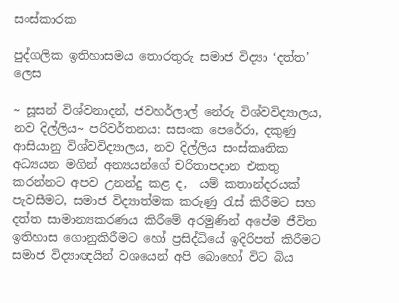සංස්කාරක

පුද්ගලික ඉතිහාසමය තොරතුරු සමාජ විද්‍යා ‘දත්ත’ ලෙස

~ සූසන් විශ්වනාදන්, ජවහර්ලාල් නේරු විශ්වවිද්‍යාලය, නව දිල්ලිය~ පරිවර්තනය: සසංක පෙරේරා, දකුණු ආසියානු විශ්වවිද්‍යාලය, නව දිල්ලිය සංස්කෘතික අධ්‍යයන මගින් අන්‍යයන්ගේ චරිතාපදාන එකතු කරන්නට අපව උනන්දු කළ ද,  යම් කතාන්දරයක් පැවසීමට, සමාජ විද්‍යාත්මක කරුණු රැස් කිරීමට සහ දත්ත සාමාන්‍යකරණය කිරීමේ අරමුණින් අපේම ජීවිත ඉතිහාස ගොනුකිරීමට හෝ ප්‍රසිද්ධියේ ඉදිරිපත් කිරීමට සමාජ විද්‍යාඥයින් වශයෙන් අපි බොහෝ විට බිය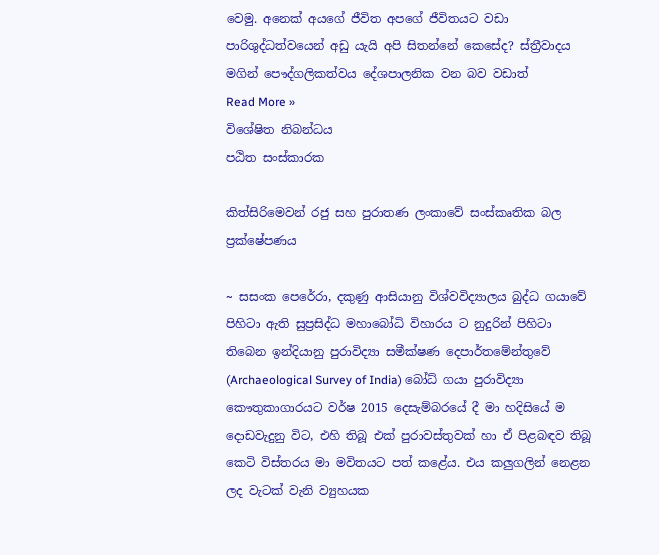වෙමු. අනෙක් අයගේ ජීවිත අපගේ ජීවිතයට වඩා පාරිශුද්ධත්වයෙන් අඩු යැයි අපි සිතන්නේ කෙසේද? ස්ත්‍රීවාදය මගින් පෞද්ගලිකත්වය දේශපාලනික වන බව වඩාත්
Read More »
විශේෂිත නිබන්ධය
පඨිත සංස්කාරක

කිත්සිරිමෙවන් රජු සහ පුරාතණ ලංකාවේ සංස්කෘතික බල ප්‍රක්ෂේපණය

~ සසංක පෙරේරා, දකුණු ආසියානු විශ්වවිද්‍යාලය බුද්ධ ගයාවේ පිහිටා ඇති සුප්‍රසිද්ධ මහාබෝධි විහාරය ට නුදුරින් පිහිටා තිබෙන ඉන්දියානු පුරාවිද්‍යා සමීක්ෂණ දෙපාර්තමේන්තුවේ (Archaeological Survey of India) බෝධ් ගයා පුරාවිද්‍යා කෞතුකාගාරයට වර්ෂ 2015 දෙසැම්බරයේ දී මා හදිසියේ ම දොඩවැදුනු විට, එහි තිබූ එක් පුරාවස්තුවක් හා ඒ පිළබඳව තිබූ කෙටි විස්තරය මා මවිතයට පත් කළේය. එය කලුගලින් නෙළන ලද වැටක් වැනි ව්‍යුහයක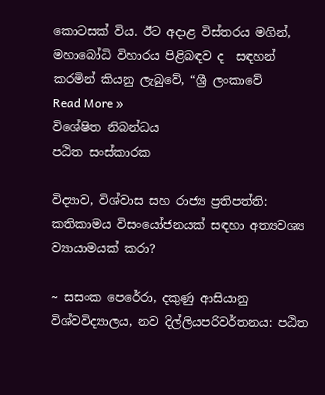කොටසක් විය. ඊට අදාළ විස්තරය මගින්, මහාබෝධි විහාරය පිළිබඳව ද  සඳහන් කරමින් කියනු ලැබුවේ, “ශ්‍රී ලංකාවේ
Read More »
විශේෂිත නිබන්ධය
පඨිත සංස්කාරක

විද්‍යාව, විශ්වාස සහ රාජ්‍ය ප්‍රතිපත්ති: කතිකාමය විසංයෝජනයක් සඳහා අත්‍යවශ්‍ය ව්‍යායාමයක් කරා?

~ සසංක පෙරේරා, දකුණු ආසියානු විශ්වවිද්‍යාලය, නව දිල්ලියපරිවර්තනය: පඨිත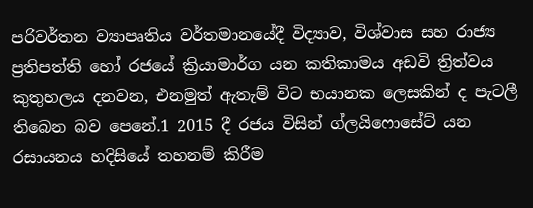පරිවර්තන ව්‍යාපෘතිය වර්තමානයේදී විද්‍යාව, විශ්වාස සහ රාජ්‍ය ප්‍රතිපත්ති හෝ රජයේ ක්‍රියාමාර්ග යන කතිකාමය අඩවි ත්‍රිත්වය කුතුහලය දනවන, එනමුත් ඇතැම් විට භයානක ලෙසකින් ද පැටලී තිබෙන බව පෙනේ.1 2015 දී රජය විසින් ග්ලයිෆොසේට් යන රසායනය හදිසියේ තහනම් කිරීම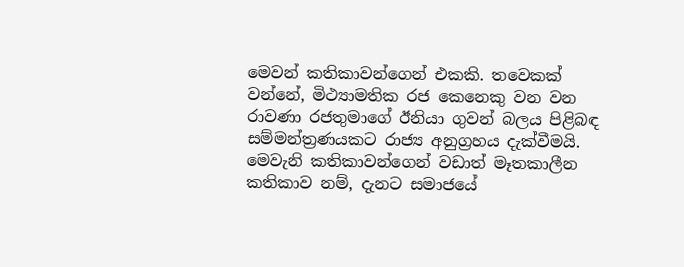මෙවන් කතිකාවන්ගෙන් එකකි. තවෙකක් වන්නේ, මිථ්‍යාමතික රජ කෙනෙකු වන වන රාවණා රජතුමාගේ ඊනියා ගුවන් බලය පිළිබඳ සම්මන්ත්‍රණයකට රාජ්‍ය අනුග්‍රහය දැක්වීමයි. මෙවැනි කතිකාවන්ගෙන් වඩාත් මෑතකාලීන කතිකාව නම්, දැනට සමාජයේ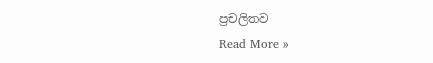ප්‍රචලිතව
Read More »